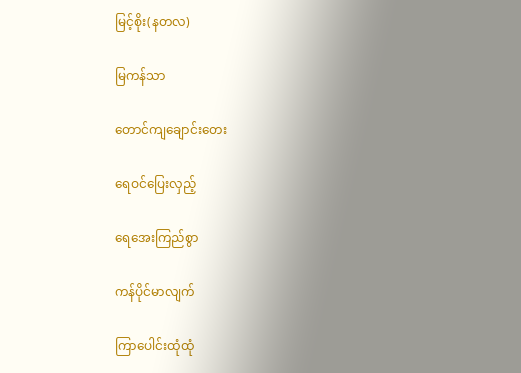မြင့်စိုး(နတလ)

မြကန်သာ

တောင်ကျချောင်းတေး

ရေဝင်ပြေးလှည့်

ရေအေးကြည်စွာ

ကန်ပိုင်မာလျက်

ကြာပေါင်းထုံထုံ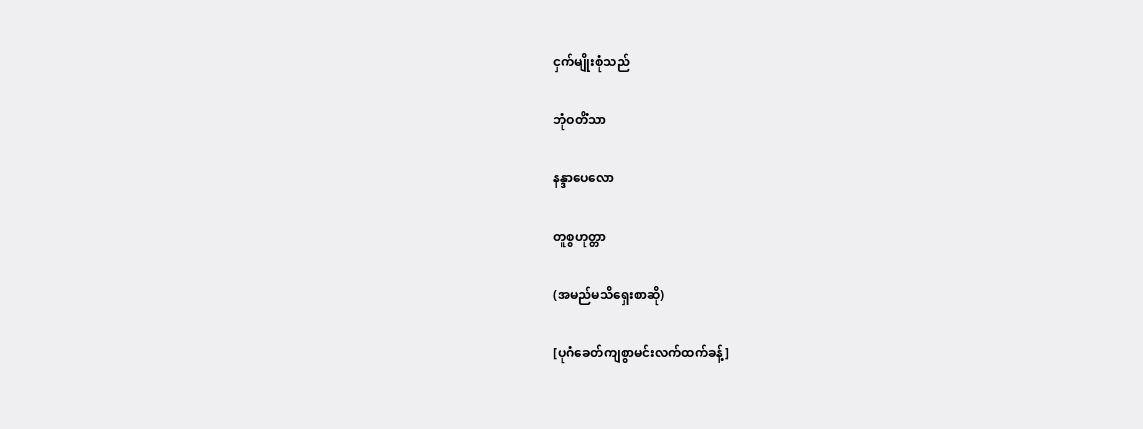ငှက်မျိုးစုံသည်

ဘုံဝတိံသာ

နန္ဒာပေလော

တူစွဟုတ္တာ

(အမည်မသိရှေးစာဆို)

[ပုဂံခေတ်ကျစွာမင်းလက်ထက်ခန့်]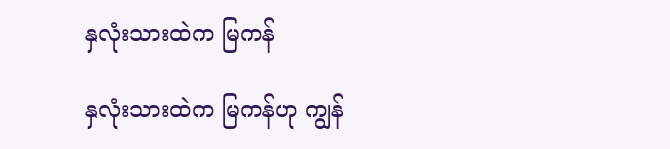နှလုံးသားထဲက မြကန်

နှလုံးသားထဲက မြကန်ဟု ကျွန်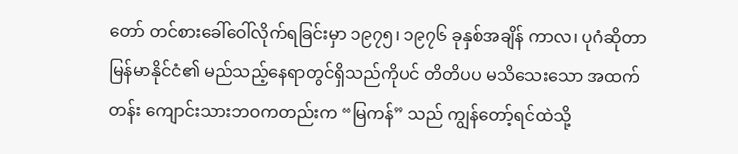တော် တင်စားခေါ်ဝေါ်လိုက်ရခြင်းမှာ ၁၉၇၅၊ ၁၉၇၆ ခုနှစ်အချိန် ကာလ၊ ပုဂံဆိုတာ မြန်မာနိုင်ငံ၏ မည်သည့်နေရာတွင်ရှိသည်ကိုပင် တိတိပပ မသိသေးသော အထက်တန်း ကျောင်းသားဘဝကတည်းက “မြကန်” သည် ကျွန်တော့်ရင်ထဲသို့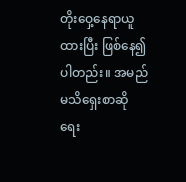တိုးဝှေ့နေရာယူထားပြီး ဖြစ်နေ၍ပါတည်း။ အမည်မသိရှေးစာဆို ရေး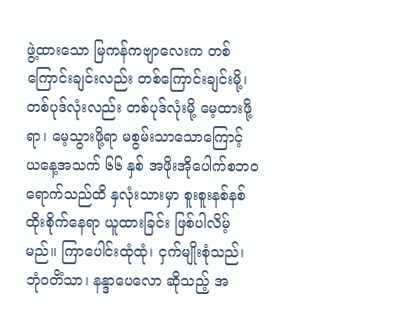ဖွဲ့ထားသော မြကန်ကဗျာလေးက တစ်ကြောင်းချင်းလည်း တစ်ကြောင်းချင်းမို့၊ တစ်ပုဒ်လုံးလည်း တစ်ပုဒ်လုံးမို့ မေ့ထားဖို့ရာ၊ မေ့သွားဖို့ရာ မစွမ်းသာသောကြောင့် ယနေ့အသက် ၆၆ နှစ် အဖိုးအိုပေါက်စဘဝရောက်သည်ထိ နှလုံးသားမှာ စူးစူးနစ်နစ် ထိုးစိုက်နေရာ ယူထားခြင်း ဖြစ်ပါလိမ့်မည်။ ကြာပေါင်းထုံထုံ၊ ငှက်မျိုးစုံသည်၊ ဘုံဝတိံသာ၊ နန္ဒာပေလော ဆိုသည့် အ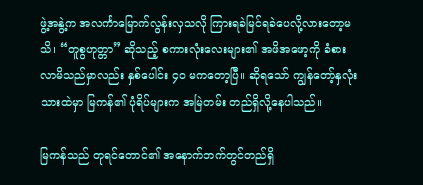ဖွဲ့အနွဲ့က အလင်္ကာမြောက်လွန်းလှသလို ကြားရခဲမြင်ရခဲပေလို့လားတော့မသိ၊ “တူစွဟုတ္တာ” ဆိုသည့် စကားလုံးလေးများ၏ အဖိအဖော့ကို ခံစားလာမိသည်မှာလည်း နှစ်ပေါင်း ၄၀ မကတော့ပြီ။ ဆိုရသော် ကျွန်တော့်နှလုံးသားထဲမှာ မြကန်၏ ပုံရိပ်များက အမြဲတမ်း တည်ရှိလို့နေပါသည်။

မြကန်သည် တုရင်တောင်၏ အနောက်ဘက်တွင်တည်ရှိ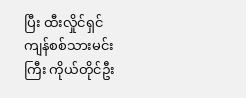ပြီး ထီးလှိုင်ရှင်ကျန်စစ်သားမင်းကြီး ကိုယ်တိုင်ဦး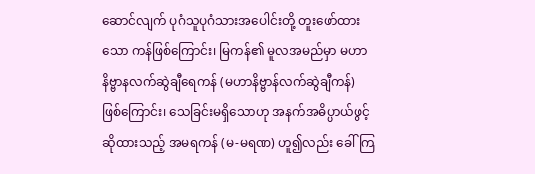ဆောင်လျက် ပုဂံသူပုဂံသားအပေါင်းတို့ တူးဖော်ထားသော ကန်ဖြစ်ကြောင်း၊ မြကန်၏ မူလအမည်မှာ မဟာနိဗ္ဗာနလက်ဆွဲချီရေကန် (မဟာနိဗ္ဗာန်လက်ဆွဲချီကန်) ဖြစ်ကြောင်း၊ သေခြင်းမရှိသောဟု အနက်အဓိပ္ပာယ်ဖွင့်ဆိုထားသည့် အမရကန် (မ-မရဏ) ဟူ၍လည်း ခေါ်ကြ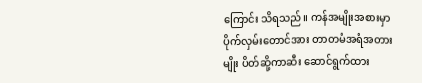ကြောင်း သိရသည်။ ကန်အမျိုးအစားမှာ ပိုက်လှမ်းတောင်အား တာတမံအရံအတားမျိုး ပိတ်ဆို့ကာဆီး ဆောင်ရွက်ထား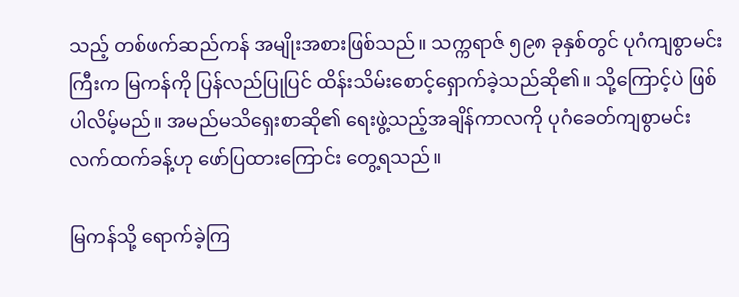သည့် တစ်ဖက်ဆည်ကန် အမျိုးအစားဖြစ်သည်။ သက္ကရာဇ် ၅၉၈ ခုနှစ်တွင် ပုဂံကျစွာမင်းကြီးက မြကန်ကို ပြန်လည်ပြုပြင် ထိန်းသိမ်းစောင့်ရှောက်ခဲ့သည်ဆို၏။ သို့ကြောင့်ပဲ ဖြစ်ပါလိမ့်မည်။ အမည်မသိရှေးစာဆို၏ ရေးဖွဲ့သည့်အချိန်ကာလကို ပုဂံခေတ်ကျစွာမင်း လက်ထက်ခန့်ဟု ဖော်ပြထားကြောင်း တွေ့ရသည်။

မြကန်သို့ ရောက်ခဲ့ကြ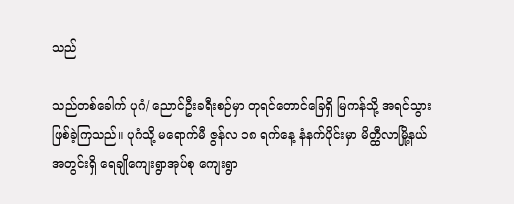သည်

သည်တစ်ခေါက် ပုဂံ/ ညောင်ဦးခရီးစဉ်မှာ တုရင်တောင်ခြေရှိ မြကန်သို့ အရင်သွားဖြစ်ခဲ့ကြသည်။ ပုဂံသို့ မရောက်မီ ဇွန်လ ၁၈ ရက်နေ့ နံနက်ပိုင်းမှာ မိတ္ထီလာမြို့နယ်အတွင်းရှိ ရေချိုကျေးရွာအုပ်စု ကျေးရွာ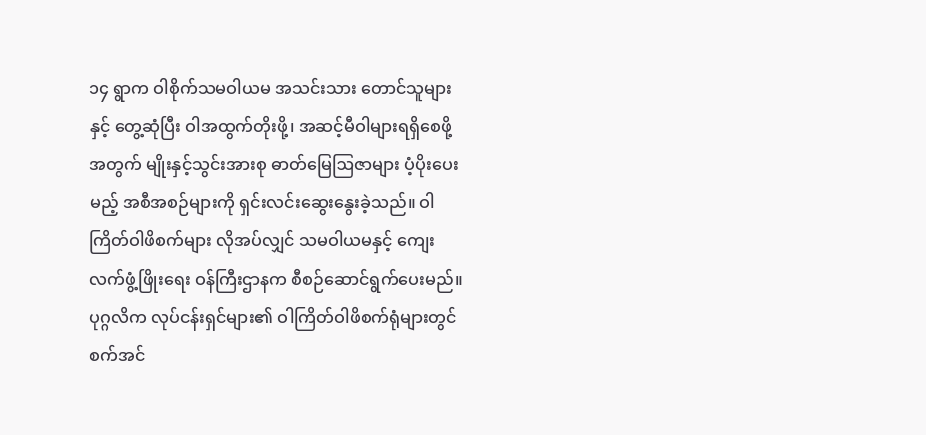၁၄ ရွာက ဝါစိုက်သမဝါယမ အသင်းသား တောင်သူများနှင့် တွေ့ဆုံပြီး ဝါအထွက်တိုးဖို့၊ အဆင့်မီဝါများရရှိစေဖို့အတွက် မျိုးနှင့်သွင်းအားစု ဓာတ်မြေဩဇာများ ပံ့ပိုးပေးမည့် အစီအစဉ်များကို ရှင်းလင်းဆွေးနွေးခဲ့သည်။ ဝါကြိတ်ဝါဖိစက်များ လိုအပ်လျှင် သမဝါယမနှင့် ကျေးလက်ဖွံ့ဖြိုးရေး ဝန်ကြီးဌာနက စီစဉ်ဆောင်ရွက်ပေးမည်။ ပုဂ္ဂလိက လုပ်ငန်းရှင်များ၏ ဝါကြိတ်ဝါဖိစက်ရုံများတွင် စက်အင်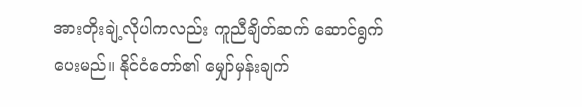အားတိုးချဲ့လိုပါကလည်း ကူညီချိတ်ဆက် ဆောင်ရွက်ပေးမည်။ နိုင်ငံတော်၏ မျှော်မှန်းချက်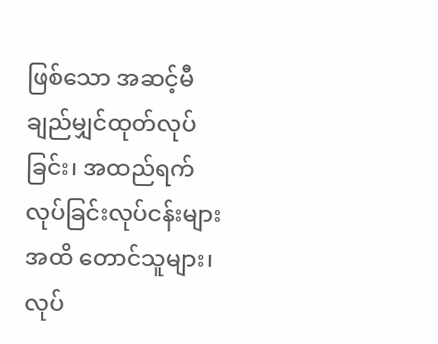ဖြစ်သော အဆင့်မီချည်မျှင်ထုတ်လုပ်ခြင်း၊ အထည်ရက်လုပ်ခြင်းလုပ်ငန်းများအထိ တောင်သူများ၊ လုပ်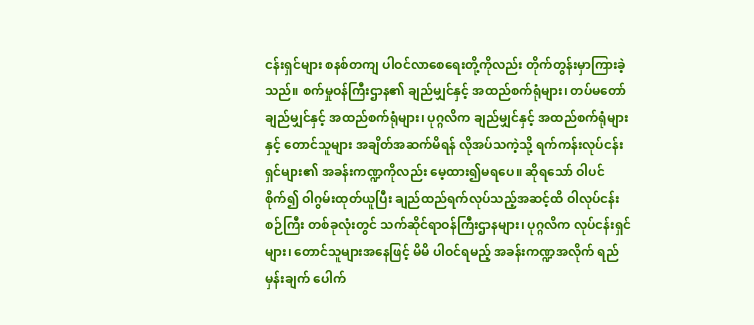ငန်းရှင်များ စနစ်တကျ ပါဝင်လာစေရေးတို့ကိုလည်း တိုက်တွန်းမှာကြားခဲ့သည်။ စက်မှုဝန်ကြီးဌာန၏ ချည်မျှင်နှင့် အထည်စက်ရုံများ၊ တပ်မတော် ချည်မျှင်နှင့် အထည်စက်ရုံများ၊ ပုဂ္ဂလိက ချည်မျှင်နှင့် အထည်စက်ရုံများနှင့် တောင်သူများ အချိတ်အဆက်မိရန် လိုအပ်သကဲ့သို့ ရက်ကန်းလုပ်ငန်းရှင်များ၏ အခန်းကဏ္ဍကိုလည်း မေ့ထား၍မရပေ။ ဆိုရသော် ဝါပင်စိုက်၍ ဝါဂွမ်းထုတ်ယူပြီး ချည်ထည်ရက်လုပ်သည့်အဆင့်ထိ ဝါလုပ်ငန်းစဉ်ကြီး တစ်ခုလုံးတွင် သက်ဆိုင်ရာဝန်ကြီးဌာနများ၊ ပုဂ္ဂလိက လုပ်ငန်းရှင်များ၊ တောင်သူများအနေဖြင့် မိမိ ပါဝင်ရမည့် အခန်းကဏ္ဍအလိုက် ရည်မှန်းချက် ပေါက်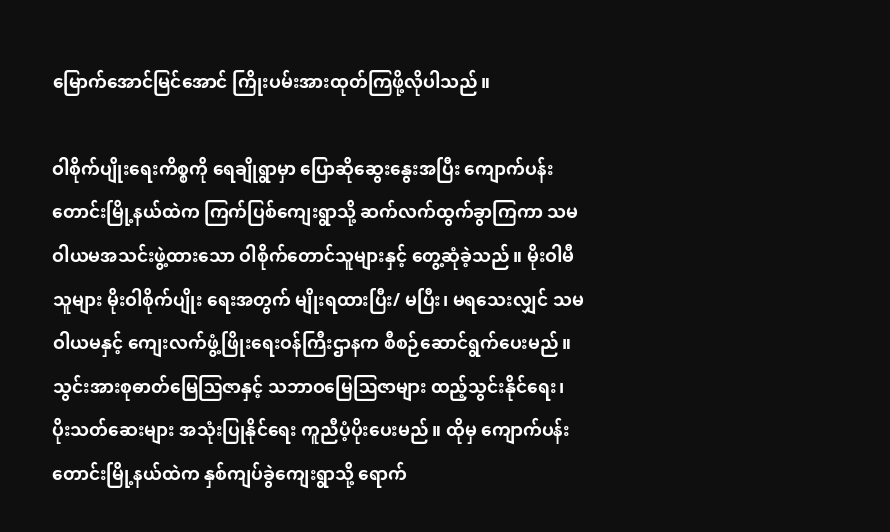မြောက်အောင်မြင်အောင် ကြိုးပမ်းအားထုတ်ကြဖို့လိုပါသည်။

ဝါစိုက်ပျိုးရေးကိစ္စကို ရေချိုရွာမှာ ပြောဆိုဆွေးနွေးအပြီး ကျောက်ပန်းတောင်းမြို့နယ်ထဲက ကြက်ပြစ်ကျေးရွာသို့ ဆက်လက်ထွက်ခွာကြကာ သမဝါယမအသင်းဖွဲ့ထားသော ဝါစိုက်တောင်သူများနှင့် တွေ့ဆုံခဲ့သည်။ မိုးဝါမီသူများ မိုးဝါစိုက်ပျိုး ရေးအတွက် မျိုးရထားပြီး/ မပြီး၊ မရသေးလျှင် သမဝါယမနှင့် ကျေးလက်ဖွံ့ဖြိုးရေးဝန်ကြီးဌာနက စီစဉ်ဆောင်ရွက်ပေးမည်။ သွင်းအားစုဓာတ်မြေဩဇာနှင့် သဘာဝမြေဩဇာများ ထည့်သွင်းနိုင်ရေး၊ ပိုးသတ်ဆေးများ အသုံးပြုနိုင်ရေး ကူညီပံ့ပိုးပေးမည်။ ထိုမှ ကျောက်ပန်းတောင်းမြို့နယ်ထဲက နှစ်ကျပ်ခွဲကျေးရွာသို့ ရောက်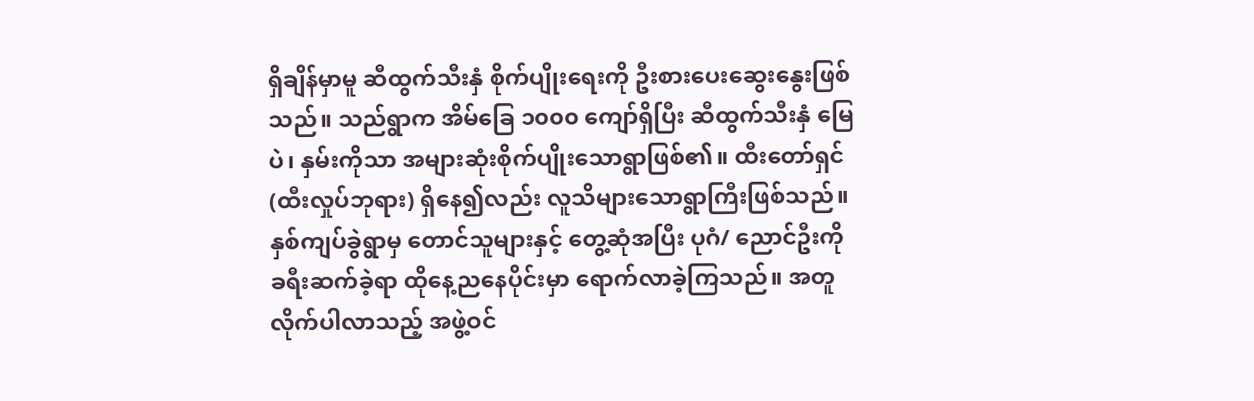ရှိချိန်မှာမူ ဆီထွက်သီးနှံ စိုက်ပျိုးရေးကို ဦးစားပေးဆွေးနွေးဖြစ်သည်။ သည်ရွာက အိမ်ခြေ ၁၀၀၀ ကျော်ရှိပြီး ဆီထွက်သီးနှံ မြေပဲ၊ နှမ်းကိုသာ အများဆုံးစိုက်ပျိုးသောရွာဖြစ်၏။ ထီးတော်ရှင် (ထီးလှုပ်ဘုရား) ရှိနေ၍လည်း လူသိများသောရွာကြီးဖြစ်သည်။နှစ်ကျပ်ခွဲရွာမှ တောင်သူများနှင့် တွေ့ဆုံအပြီး ပုဂံ/ ညောင်ဦးကို ခရီးဆက်ခဲ့ရာ ထိုနေ့ညနေပိုင်းမှာ ရောက်လာခဲ့ကြသည်။ အတူလိုက်ပါလာသည့် အဖွဲ့ဝင်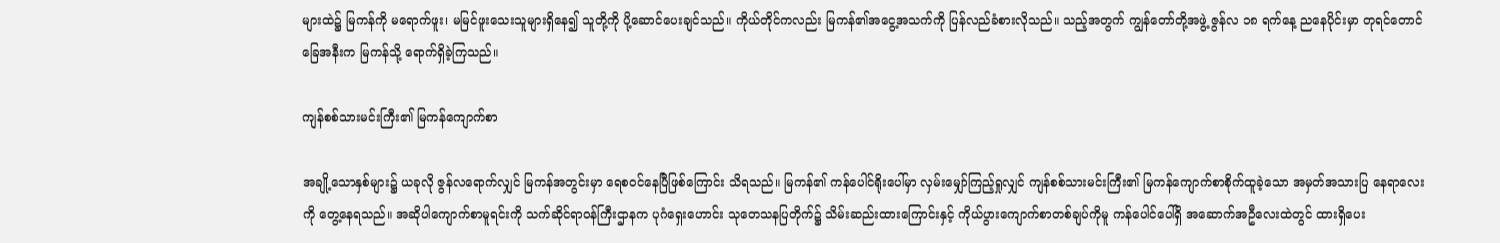များထဲ၌ မြကန်ကို မရောက်ဖူး၊ မမြင်ဖူးသေးသူများရှိနေ၍ သူတို့ကို ပို့ဆောင်ပေးချင်သည်။ ကိုယ်တိုင်ကလည်း မြကန်၏အငွေ့အသက်ကို ပြန်လည်ခံစားလိုသည်။ သည့်အတွက် ကျွန်တော်တို့အဖွဲ့ ဇွန်လ ၁၈ ရက်နေ့ ညနေပိုင်းမှာ တုရင်တောင်ခြေအနီးက မြကန်သို့ ရောက်ရှိခဲ့ကြသည်။

ကျန်စစ်သားမင်းကြီး၏ မြကန်ကျောက်စာ

အချို့သောနှစ်များ၌ ယခုလို ဇွန်လရောက်လျှင် မြကန်အတွင်းမှာ ရေစဝင်နေပြီဖြစ်ကြောင်း သိရသည်။ မြကန်၏ ကန်ပေါင်ရိုးပေါ်မှာ လှမ်းမျှော်ကြည့်ရှုလျှင် ကျန်စစ်သားမင်းကြီး၏ မြကန်ကျောက်စာစိုက်ထူခဲ့သော အမှတ်အသားပြ နေရာလေးကို တွေ့နေရသည်။ အဆိုပါကျောက်စာမူရင်းကို သက်ဆိုင်ရာဝန်ကြီးဌာနက ပုဂံရှေးဟောင်း သုတေသနပြတိုက်၌ သိမ်းဆည်းထားကြောင်းနှင့် ကိုယ်ပွားကျောက်စာတစ်ချပ်ကိုမူ ကန်ပေါင်ပေါ်ရှိ အဆောက်အဦလေးထဲတွင် ထားရှိပေး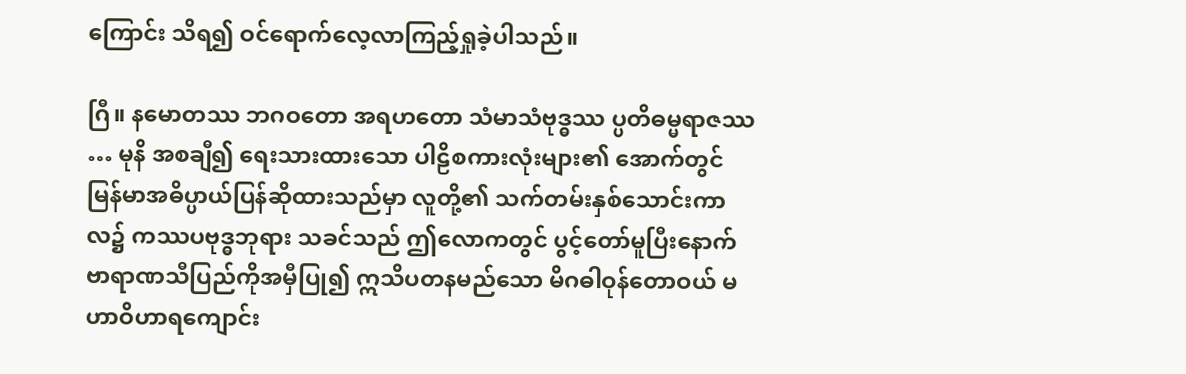ကြောင်း သိရ၍ ဝင်ရောက်လေ့လာကြည့်ရှုခဲ့ပါသည်။

ဂြီ။ နမောတဿ ဘဂဝတော အရဟတော သံမာသံဗုဒ္ဓဿ ပ္ပတိဓမ္မရာဇဿ … မုနိ အစချီ၍ ရေးသားထားသော ပါဠိစကားလုံးများ၏ အောက်တွင် မြန်မာအဓိပ္ပာယ်ပြန်ဆိုထားသည်မှာ လူတို့၏ သက်တမ်းနှစ်သောင်းကာလ၌ ကဿပဗုဒ္ဓဘုရား သခင်သည် ဤလောကတွင် ပွင့်တော်မူပြီးနောက် ဗာရာဏသီပြည်ကိုအမှီပြု၍ ဣသိပတနမည်သော မိဂဓါဝုန်တောဝယ် မဟာဝိဟာရကျောင်း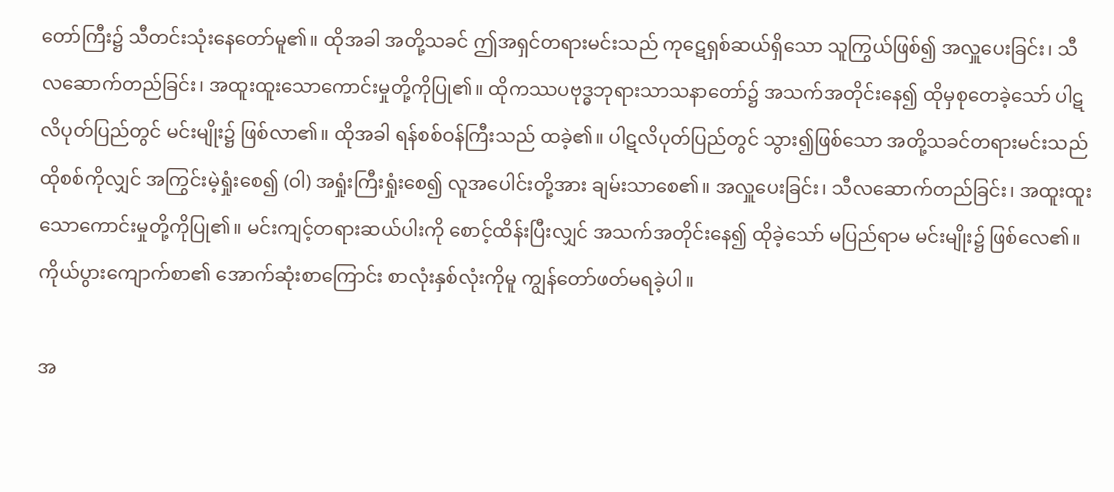တော်ကြီး၌ သီတင်းသုံးနေတော်မူ၏။ ထိုအခါ အတို့သခင် ဤအရှင်တရားမင်းသည် ကုဋေရှစ်ဆယ်ရှိသော သူကြွယ်ဖြစ်၍ အလှူပေးခြင်း၊ သီလဆောက်တည်ခြင်း၊ အထူးထူးသောကောင်းမှုတို့ကိုပြု၏။ ထိုကဿပဗုဒ္ဓဘုရားသာသနာတော်၌ အသက်အတိုင်းနေ၍ ထိုမှစုတေခဲ့သော် ပါဋလိပုတ်ပြည်တွင် မင်းမျိုး၌ ဖြစ်လာ၏။ ထိုအခါ ရန်စစ်ဝန်ကြီးသည် ထခဲ့၏။ ပါဋလိပုတ်ပြည်တွင် သွား၍ဖြစ်သော အတို့သခင်တရားမင်းသည် ထိုစစ်ကိုလျှင် အကြွင်းမဲ့ရှုံးစေ၍ (ဝါ) အရှုံးကြီးရှုံးစေ၍ လူအပေါင်းတို့အား ချမ်းသာစေ၏။ အလှူပေးခြင်း၊ သီလဆောက်တည်ခြင်း၊ အထူးထူးသောကောင်းမှုတို့ကိုပြု၏။ မင်းကျင့်တရားဆယ်ပါးကို စောင့်ထိန်းပြီးလျှင် အသက်အတိုင်းနေ၍ ထိုခဲ့သော် မပြည်ရာမ မင်းမျိုး၌ ဖြစ်လေ၏။ ကိုယ်ပွားကျောက်စာ၏ အောက်ဆုံးစာကြောင်း စာလုံးနှစ်လုံးကိုမူ ကျွန်တော်ဖတ်မရခဲ့ပါ။

အ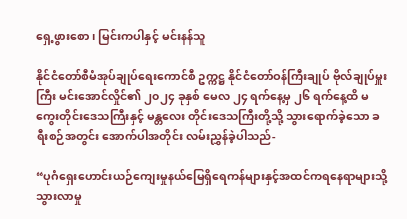ရှေ့ဖွားစော၊ မြင်းကပါနှင့် မင်းနန်သူ

နိုင်ငံတော်စီမံအုပ်ချုပ်ရေးကောင်စီ ဥက္ကဋ္ဌ နိုင်ငံတော်ဝန်ကြီးချုပ် ဗိုလ်ချုပ်မှူးကြီး မင်းအောင်လှိုင်၏ ၂၀၂၄ ခုနှစ် မေလ ၂၄ ရက်နေ့မှ ၂၆ ရက်နေ့ထိ မကွေးတိုင်းဒေသကြီးနှင့် မန္တလေး တိုင်းဒေသကြီးတို့သို့ သွားရောက်ခဲ့သော ခရီးစဉ်အတွင်း အောက်ပါအတိုင်း လမ်းညွှန်ခဲ့ပါသည်-

“ပုဂံရှေးဟောင်းယဉ်ကျေးမှုနယ်မြေရှိရေကန်များနှင့်အထင်ကရနေရာများသို့ သွားလာမှု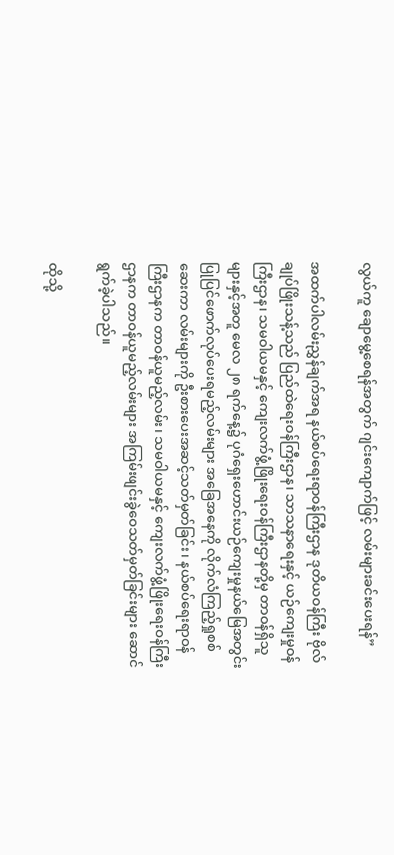လွယ်ကူ ချောမွေ့စေရန်အတွက် ဂျင်းကျောက်ဖြင့် လမ်းများခင်းပေးရန်”

အထက်ပါလမ်းညွှန်ချက်အရ နယ်စပ်ရေးရာဝန်ကြီးဌာန ဒုတိယဝန်ကြီး ဗိုလ်ချုပ်ဖြိုးသန့်သည် ပြည်ထဲရေးဝန်ကြီးဌာန၊ သာသနာရေးနှင့် ယဉ်ကျေးမှုဝန်ကြီးဌာန၊ သမဝါယမနှင့် ကျေးလက်ဖွံ့ဖြိုးရေးဝန်ကြီးဌာနတို့မှ တာဝန်ရှိသူများနှင့်အတူ မေလ ၂၈ ရက်နေ့၌ ပုဂံရှေးဟောင်းယဉ်ကျေးမှုနယ်မြေအတွင်း ပြုပြင်ဖောက်လုပ်ပေးရမည့်လမ်းများ အခြေအနေကို လိုက်လံကြည့်ရှုစစ်ဆေးကာ လမ်းများကို ဦးစားပေးအဆင့်သတ်မှတ်ခြင်း၊ နယ်စပ်ရေးရာဝန်ကြီးဌာနက တာဝန်ယူမည့်လမ်း၊ သမဝါယမနှင့် ကျေးလက်ဖွံ့ဖြိုးရေးဝန်ကြီးဌာနက တာဝန်ယူမည့်လမ်းများ အကြမ်းဖျင်းခွဲဝေသတ်မှတ်ခြင်းများ ဆောင်ရွက်ခဲ့ပါသည်။

ထိုသို့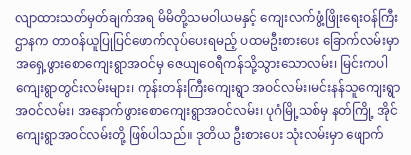လျာထားသတ်မှတ်ချက်အရ မိမိတို့သမဝါယမနှင့် ကျေးလက်ဖွံ့ဖြိုးရေးဝန်ကြီးဌာနက တာဝန်ယူပြုပြင်ဖောက်လုပ်ပေးရမည့် ပထမဦးစားပေး ခြောက်လမ်းမှာ အရှေ့ဖွားစောကျေးရွာအဝင်မှ ဇေယျဝေရီကန်သို့သွားသောလမ်း၊ မြင်းကပါ ကျေးရွာတွင်းလမ်းများ၊ ကုန်းတန်းကြီးကျေးရွာ အဝင်လမ်း၊မင်းနန်သူကျေးရွာအဝင်လမ်း၊ အနောက်ဖွားစောကျေးရွာအဝင်လမ်း၊ ပုဂံမြို့သစ်မှ နတ်ကြို့ အိုင်ကျေးရွာအဝင်လမ်းတို့ ဖြစ်ပါသည်။ ဒုတိယ ဦးစားပေး သုံးလမ်းမှာ ဖျောက်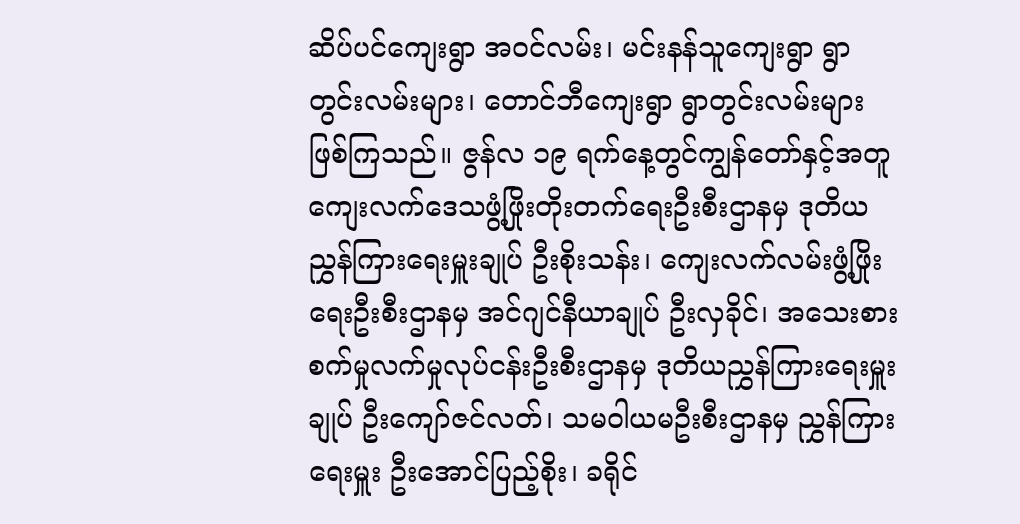ဆိပ်ပင်ကျေးရွာ အဝင်လမ်း၊ မင်းနန်သူကျေးရွာ ရွာတွင်းလမ်းများ၊ တောင်ဘီကျေးရွာ ရွာတွင်းလမ်းများ ဖြစ်ကြသည်။ ဇွန်လ ၁၉ ရက်နေ့တွင်ကျွန်တော်နှင့်အတူ ကျေးလက်ဒေသဖွံ့ဖြိုးတိုးတက်ရေးဦးစီးဌာနမှ ဒုတိယညွှန်ကြားရေးမှူးချုပ် ဦးစိုးသန်း၊ ကျေးလက်လမ်းဖွံ့ဖြိုးရေးဦးစီးဌာနမှ အင်ဂျင်နီယာချုပ် ဦးလှခိုင်၊ အသေးစားစက်မှုလက်မှုလုပ်ငန်းဦးစီးဌာနမှ ဒုတိယညွှန်ကြားရေးမှူးချုပ် ဦးကျော်ဇင်လတ်၊ သမဝါယမဦးစီးဌာနမှ ညွှန်ကြားရေးမှူး ဦးအောင်ပြည့်စိုး၊ ခရိုင်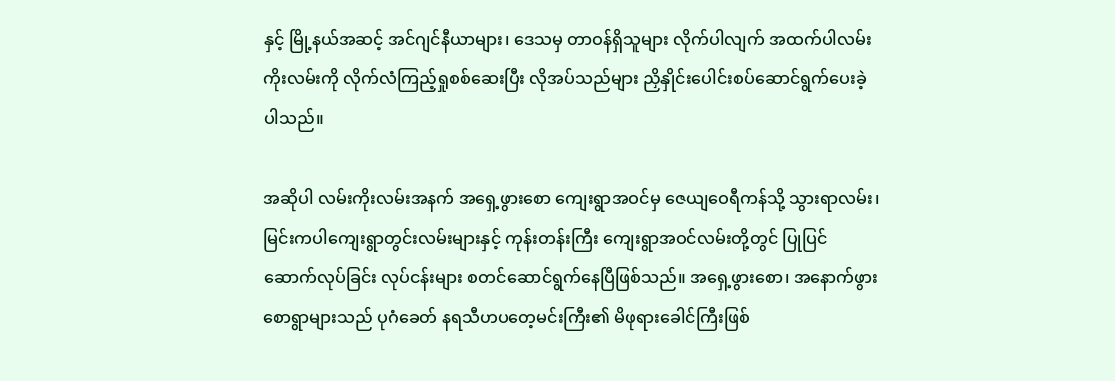နှင့် မြို့နယ်အဆင့် အင်ဂျင်နီယာများ၊ ဒေသမှ တာဝန်ရှိသူများ လိုက်ပါလျက် အထက်ပါလမ်း ကိုးလမ်းကို လိုက်လံကြည့်ရှုစစ်ဆေးပြီး လိုအပ်သည်များ ညှိနှိုင်းပေါင်းစပ်ဆောင်ရွက်ပေးခဲ့ပါသည်။

အဆိုပါ လမ်းကိုးလမ်းအနက် အရှေ့ဖွားစော ကျေးရွာအဝင်မှ ဇေယျဝေရီကန်သို့ သွားရာလမ်း၊ မြင်းကပါကျေးရွာတွင်းလမ်းများနှင့် ကုန်းတန်းကြီး ကျေးရွာအဝင်လမ်းတို့တွင် ပြုပြင်ဆောက်လုပ်ခြင်း လုပ်ငန်းများ စတင်ဆောင်ရွက်နေပြီဖြစ်သည်။ အရှေ့ဖွားစော၊ အနောက်ဖွားစောရွာများသည် ပုဂံခေတ် နရသီဟပတေ့မင်းကြီး၏ မိဖုရားခေါင်ကြီးဖြစ်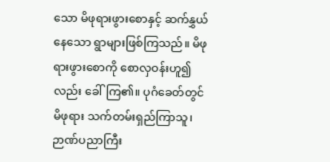သော မိဖုရားဖွားစောနှင့် ဆက်နွှယ်နေသော ရွာများဖြစ်ကြသည်။ မိဖုရားဖွားစောကို စောလှဝန်းဟူ၍လည်း ခေါ်ကြ၏။ ပုဂံခေတ်တွင် မိဖုရား သက်တမ်းရှည်ကြာသူ၊ ဉာဏ်ပညာကြီး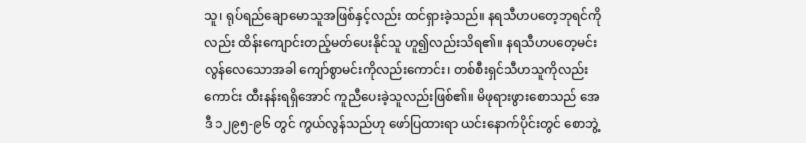သူ၊ ရုပ်ရည်ချောမောသူအဖြစ်နှင့်လည်း ထင်ရှားခဲ့သည်။ နရသီဟပတေ့ဘုရင်ကိုလည်း ထိန်းကျောင်းတည့်မတ်ပေးနိုင်သူ ဟူ၍လည်းသိရ၏။ နရသီဟပတေ့မင်း လွန်လေသောအခါ ကျော်စွာမင်းကိုလည်းကောင်း၊ တစ်စီးရှင်သီဟသူကိုလည်းကောင်း ထီးနန်းရရှိအောင် ကူညီပေးခဲ့သူလည်းဖြစ်၏။ မိဖုရားဖွားစောသည် အေဒီ ၁၂၉၅-၉၆ တွင် ကွယ်လွန်သည်ဟု ဖော်ပြထားရာ ယင်းနောက်ပိုင်းတွင် စောဘွဲ့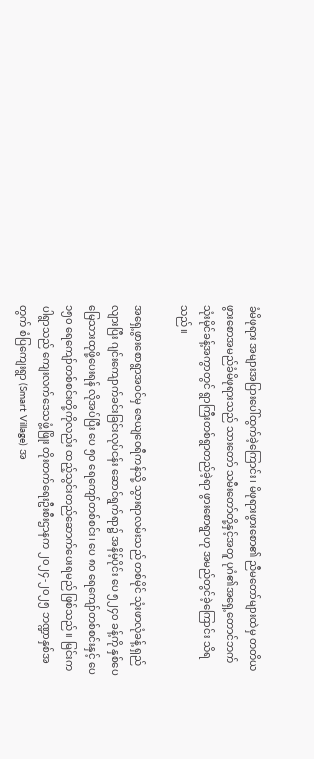ခံမိဖုရား အများအပြားပေါ်ထွက်ခဲ့ကြောင်း၊ မိဖုရားဖွားစော၏ ညီမတော်များထဲမှ တတိယဖွားစောအမည်ခံမိဖုရားသည် သားတော် သမီးတော်တို့နှင့်အတူ ပုဂံ၏အရှေ့တောင်ဘက် သုံးမိုင်ခန့်အကွာတွင် ရွာကြီးတစ်ရွာတည်ခဲ့ရာ ဖွားစောရွာဟု အမည်တွင်ခဲ့ကြောင်း သိရသည်။

အရှေ့ဖွားစောရွာအဝင်မှ ဇေယျဝေရီကန်သို့ သွားရာလမ်းသည် တစ်မိုင် သုံးဖာလုံခန့် ရှည်လျားပြီး ဂျင်းကျောက်ခင်းခြင်းလုပ်ငန်း ဆောင်ရွက်ရာ၌ အနိမ့်ပိုင်း ပေ ၅၂၄၀ ခန့်ကို နှစ်ပေ မြေသားထုဖို့ပေးရန် လိုအပ်ပြီး ပေ ၅၀ ရေကျော်တစ်စင်း၊ ပေ ၈၀ ရေကျော်တစ်စင်းနှင့် ပေ ၁၅၀ ရေကျော်တစ်စင်းတို့ကိုလည်း ထည့်သွင်းတည်ဆောက်ပေးရမည် ဖြစ်သည်။ မြင်းကပါရွာသည် ကျေးလက်ဒေသဖွံ့ဖြိုး တိုးတက်ရေးဦးစီးဌာနက ၂၀၂၄-၂၀၂၅ ဘဏ္ဍာနှစ်အတွက် စံပြကျေးရွာ (Smart Village) အ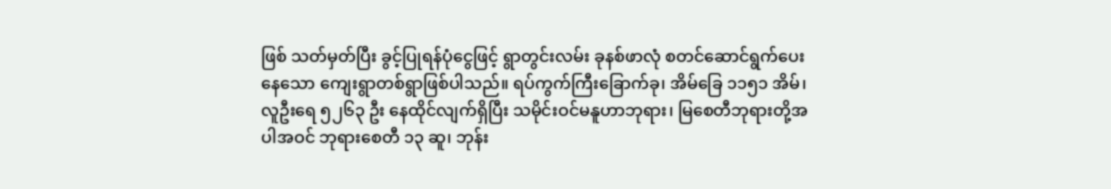ဖြစ် သတ်မှတ်ပြီး ခွင့်ပြုရန်ပုံငွေဖြင့် ရွာတွင်းလမ်း ခုနစ်ဖာလုံ စတင်ဆောင်ရွက်ပေးနေသော ကျေးရွာတစ်ရွာဖြစ်ပါသည်။ ရပ်ကွက်ကြီးခြောက်ခု၊ အိမ်ခြေ ၁၁၅၁ အိမ်၊ လူဦးရေ ၅၂၆၃ ဦး နေထိုင်လျက်ရှိပြီး သမိုင်းဝင်မနူဟာဘုရား၊ မြစေတီဘုရားတို့အပါအဝင် ဘုရားစေတီ ၁၃ ဆူ၊ ဘုန်း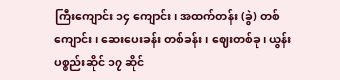ကြီးကျောင်း ၁၄ ကျောင်း၊ အထက်တန်း (ခွဲ) တစ်ကျောင်း၊ ဆေးပေးခန်း တစ်ခန်း၊ ဈေးတစ်ခု၊ ယွန်းပစ္စည်းဆိုင် ၁၇ ဆိုင်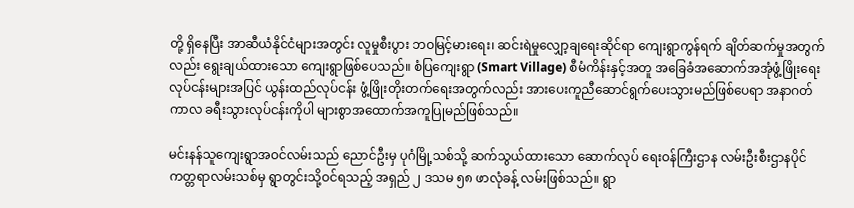တို့ ရှိနေပြီး အာဆီယံနိုင်ငံများအတွင်း လူမှုစီးပွား ဘဝမြင့်မားရေး၊ ဆင်းရဲမှုလျှော့ချရေးဆိုင်ရာ ကျေးရွာကွန်ရက် ချိတ်ဆက်မှုအတွက်လည်း ရွေးချယ်ထားသော ကျေးရွာဖြစ်ပေသည်။ စံပြကျေးရွာ (Smart Village) စီမံကိန်းနှင့်အတူ အခြေခံအဆောက်အအုံဖွံ့ဖြိုးရေး လုပ်ငန်းများအပြင် ယွန်းထည်လုပ်ငန်း ဖွံ့ဖြိုးတိုးတက်ရေးအတွက်လည်း အားပေးကူညီဆောင်ရွက်ပေးသွားမည်ဖြစ်ပေရာ အနာဂတ်ကာလ ခရီးသွားလုပ်ငန်းကိုပါ များစွာအထောက်အကူပြုမည်ဖြစ်သည်။

မင်းနန်သူကျေးရွာအဝင်လမ်းသည် ညောင်ဦးမှ ပုဂံမြို့သစ်သို့ ဆက်သွယ်ထားသော ဆောက်လုပ် ရေးဝန်ကြီးဌာန လမ်းဦးစီးဌာနပိုင် ကတ္တရာလမ်းသစ်မှ ရွာတွင်းသို့ဝင်ရသည့် အရှည် ၂ ဒသမ ၅၈ ဖာလုံခန့် လမ်းဖြစ်သည်။ ရွာ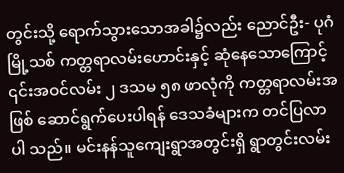တွင်းသို့ ရောက်သွားသောအခါ၌လည်း ညောင်ဦး- ပုဂံမြို့သစ် ကတ္တရာလမ်းဟောင်းနှင့် ဆုံနေသောကြောင့် ၎င်းအဝင်လမ်း ၂ ဒသမ ၅၈ ဖာလုံကို ကတ္တရာလမ်းအဖြစ် ဆောင်ရွက်ပေးပါရန် ဒေသခံများက တင်ပြလာပါ သည်။ မင်းနန်သူကျေးရွာအတွင်းရှိ ရွာတွင်းလမ်း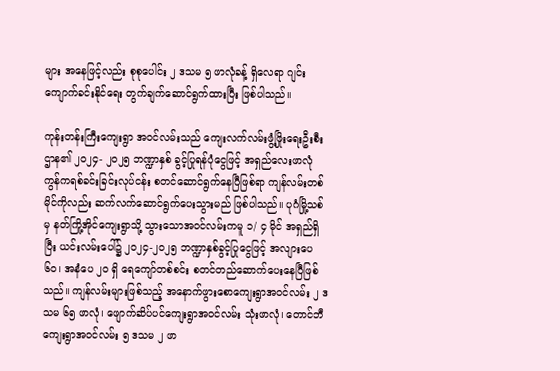များ အနေဖြင့်လည်း စုစုပေါင်း ၂ ဒသမ ၅ ဖာလုံခန့် ရှိလေရာ ဂျင်းကျောက်ခင်းနိုင်ရေး တွက်ချက်ဆောင်ရွက်ထားပြီး ဖြစ်ပါသည်။

ကုန်းတန်းကြီးကျေးရွာ အဝင်လမ်းသည် ကျေးလက်လမ်းဖွံ့ဖြိုးရေးဦးစီးဌာန၏ ၂၀၂၄- ၂၀၂၅ ဘဏ္ဍာနှစ် ခွင့်ပြုရန်ပုံငွေဖြင့် အရှည်လေးဖာလုံ ကွန်ကရစ်ခင်းခြင်းလုပ်ငန်း စတင်ဆောင်ရွက်နေပြီဖြစ်ရာ ကျန်လမ်းတစ်မိုင်ကိုလည်း ဆက်လက်ဆောင်ရွက်ပေးသွားမည် ဖြစ်ပါသည်။ ပုဂံမြို့သစ်မှ နတ်ကြို့အိုင်ကျေးရွာသို့ သွားသောအဝင်လမ်းကမူ ၁/ ၄ မိုင် အရှည်ရှိပြီး ယင်းလမ်းပေါ်၌ ၂၀၂၄-၂၀၂၅ ဘဏ္ဍာနှစ်ခွင့်ပြုငွေဖြင့် အလျားပေ ၆၀၊ အနံပေ ၂၀ ရှိ ရေကျော်တစ်စင်း စတင်တည်ဆောက်ပေးနေပြီဖြစ်သည်။ ကျန်လမ်းများဖြစ်သည့် အနောက်ဖွားစောကျေးရွာအဝင်လမ်း ၂ ဒသမ ၆၅ ဖာလုံ၊ ဖျောက်ဆိပ်ပင်ကျေးရွာအဝင်လမ်း သုံးဖာလုံ၊ တောင်ဘီကျေးရွာအဝင်လမ်း ၅ ဒသမ ၂ ဖာ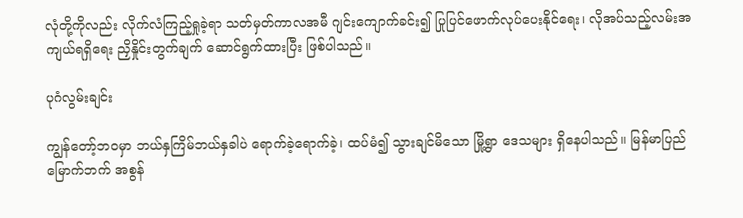လုံတို့ကိုလည်း လိုက်လံကြည့်ရှုခဲ့ရာ သတ်မှတ်ကာလအမီ ဂျင်းကျောက်ခင်း၍ ပြုပြင်ဖောက်လုပ်ပေးနိုင်ရေး၊ လိုအပ်သည့်လမ်းအကျယ်ရရှိရေး ညှိနှိုင်းတွက်ချက် ဆောင်ရွက်ထားပြီး ဖြစ်ပါသည်။

ပုဂံလွမ်းချင်း

ကျွန်တော့်ဘဝမှာ ဘယ်နှကြိမ်ဘယ်နှခါပဲ ရောက်ခဲ့ရောက်ခဲ့၊ ထပ်မံ၍ သွားချင်မိသော မြို့ရွာ ဒေသများ ရှိနေပါသည်။ မြန်မာပြည်မြောက်ဘက် အစွန်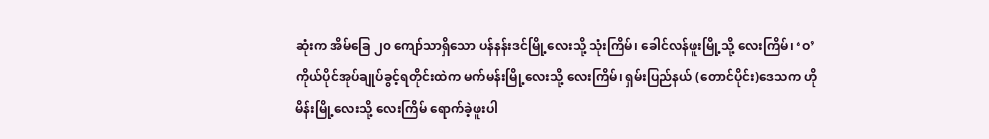ဆုံးက အိမ်ခြေ ၂၀ ကျော်သာရှိသော ပန်နန်းဒင်မြို့လေးသို့ သုံးကြိမ်၊ ခေါင်လန်ဖူးမြို့သို့ လေးကြိမ်၊ ‘ဝ’ကိုယ်ပိုင်အုပ်ချုပ်ခွင့်ရတိုင်းထဲက မက်မန်းမြို့လေးသို့ လေးကြိမ်၊ ရှမ်းပြည်နယ် (တောင်ပိုင်း)ဒေသက ဟိုမိန်းမြို့လေးသို့ လေးကြိမ် ရောက်ခဲ့ဖူးပါ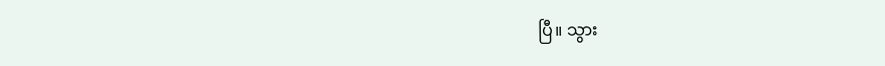ပြီ။ သွား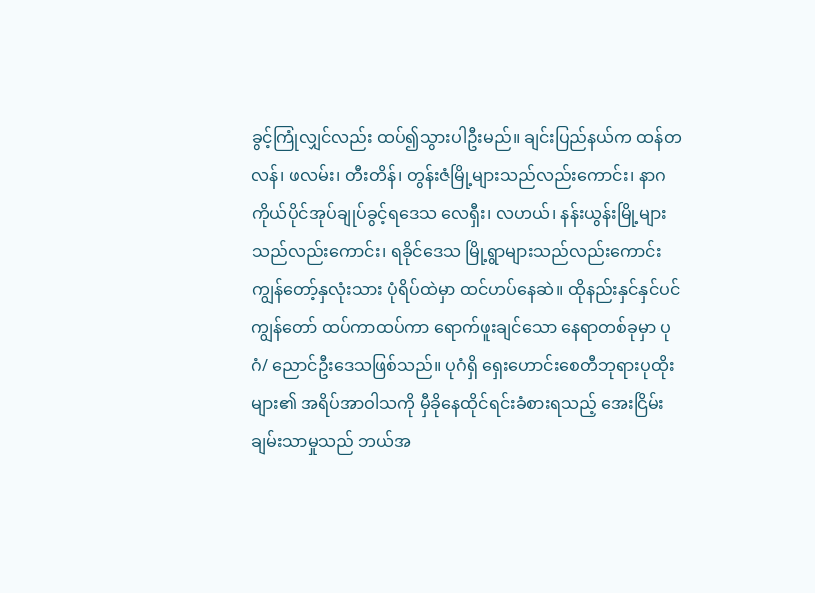ခွင့်ကြုံလျှင်လည်း ထပ်၍သွားပါဦးမည်။ ချင်းပြည်နယ်က ထန်တလန်၊ ဖလမ်း၊ တီးတိန်၊ တွန်းဇံမြို့များသည်လည်းကောင်း၊ နာဂကိုယ်ပိုင်အုပ်ချုပ်ခွင့်ရဒေသ လေရှီး၊ လဟယ်၊ နန်းယွန်းမြို့များသည်လည်းကောင်း၊ ရခိုင်ဒေသ မြို့ရွာများသည်လည်းကောင်း ကျွန်တော့်နှလုံးသား ပုံရိပ်ထဲမှာ ထင်ဟပ်နေဆဲ။ ထိုနည်းနှင်နှင်ပင် ကျွန်တော် ထပ်ကာထပ်ကာ ရောက်ဖူးချင်သော နေရာတစ်ခုမှာ ပုဂံ/ ညောင်ဦးဒေသဖြစ်သည်။ ပုဂံရှိ ရှေးဟောင်းစေတီဘုရားပုထိုးများ၏ အရိပ်အာဝါသကို မှီခိုနေထိုင်ရင်းခံစားရသည့် အေးငြိမ်းချမ်းသာမှုသည် ဘယ်အ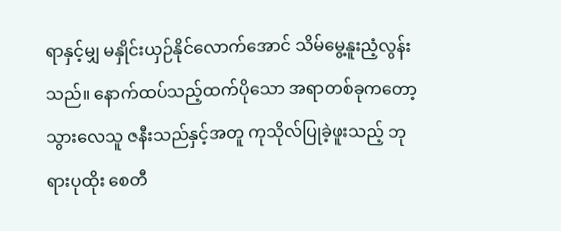ရာနှင့်မျှ မနှိုင်းယှဉ်နိုင်လောက်အောင် သိမ်မွေ့နူးညံ့လွန်းသည်။ နောက်ထပ်သည့်ထက်ပိုသော အရာတစ်ခုကတော့ သွားလေသူ ဇနီးသည်နှင့်အတူ ကုသိုလ်ပြုခဲ့ဖူးသည့် ဘုရားပုထိုး စေတီ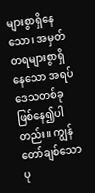များစွာရှိနေသော၊ အမှတ်တရများစွာရှိနေသော အရပ်ဒေသတစ်ခုဖြစ်နေ၍ပါတည်း။ ကျွန်တော်ချစ်သော ပု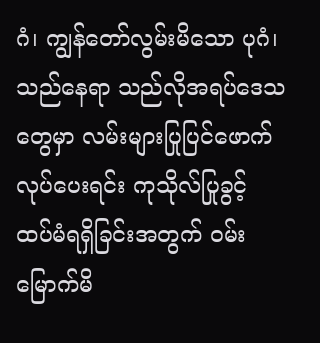ဂံ၊ ကျွန်တော်လွမ်းမိသော ပုဂံ၊ သည်နေရာ သည်လိုအရပ်ဒေသတွေမှာ လမ်းများပြုပြင်ဖောက်လုပ်ပေးရင်း ကုသိုလ်ပြုခွင့် ထပ်မံရရှိခြင်းအတွက် ဝမ်းမြောက်မိ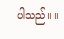ပါသည်။ ။